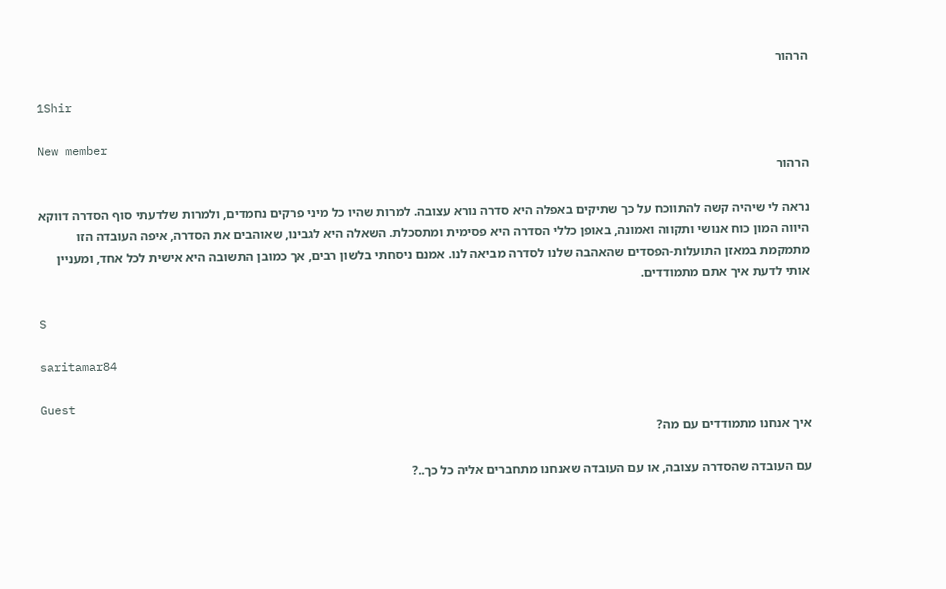הרהור

1Shir

New member
הרהור

נראה לי שיהיה קשה להתווכח על כך שתיקים באפלה היא סדרה נורא עצובה. למרות שהיו כל מיני פרקים נחמדים, ולמרות שלדעתי סוף הסדרה דווקא היווה המון כוח אנושי ותקווה ואמונה, באופן כללי הסדרה היא פסימית ומתסכלת. השאלה היא לגבינו, שאוהבים את הסדרה, איפה העובדה הזו מתמקמת במאזן התועלות-הפסדים שהאהבה שלנו לסדרה מביאה לנו. אמנם ניסחתי בלשון רבים, אך כמובן התשובה היא אישית לכל אחד, ומעניין אותי לדעת איך אתם מתמודדים.

S

saritamar84

Guest
איך אנחנו מתמודדים עם מה?

עם העובדה שהסדרה עצובה, או עם העובדה שאנחנו מתחברים אליה כל כך..?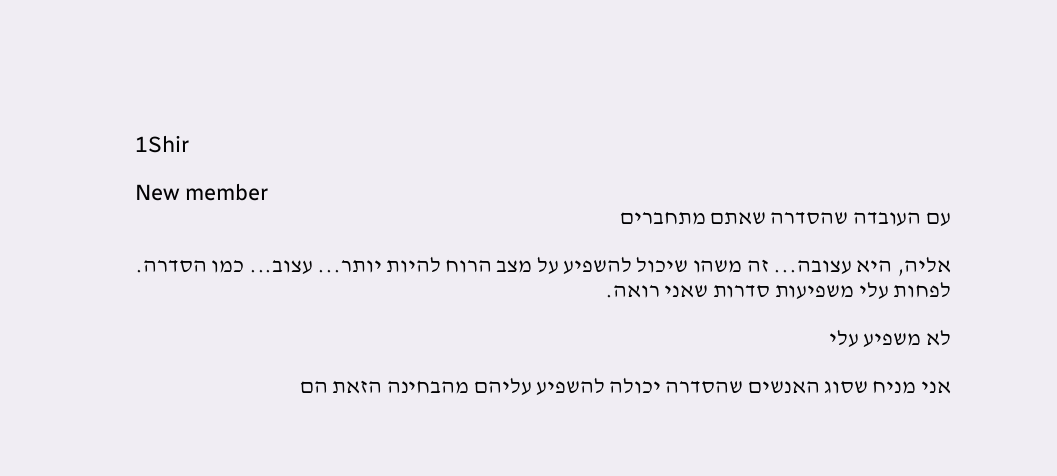1Shir

New member
עם העובדה שהסדרה שאתם מתחברים

אליה, היא עצובה... זה משהו שיכול להשפיע על מצב הרוח להיות יותר... עצוב... כמו הסדרה. לפחות עלי משפיעות סדרות שאני רואה.

לא משפיע עלי

אני מניח שסוג האנשים שהסדרה יכולה להשפיע עליהם מהבחינה הזאת הם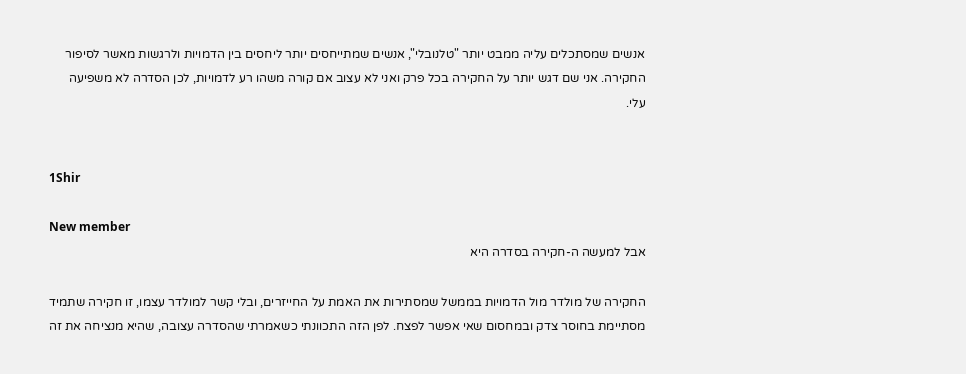אנשים שמסתכלים עליה ממבט יותר "טלנובלי", אנשים שמתייחסים יותר ליחסים בין הדמויות ולרגשות מאשר לסיפור החקירה. אני שם דגש יותר על החקירה בכל פרק ואני לא עצוב אם קורה משהו רע לדמויות, לכן הסדרה לא משפיעה עלי.


1Shir

New member
אבל למעשה ה-חקירה בסדרה היא

החקירה של מולדר מול הדמויות בממשל שמסתירות את האמת על החייזרים, ובלי קשר למולדר עצמו, זו חקירה שתמיד מסתיימת בחוסר צדק ובמחסום שאי אפשר לפצח. לפן הזה התכוונתי כשאמרתי שהסדרה עצובה, שהיא מנציחה את זה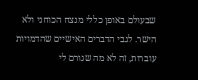שבעולם באופן כללי מנצח הכוחני ולא הישר. לגבי הדברים האישיים שהדמויות עוברות, זה לא מה שגורם לי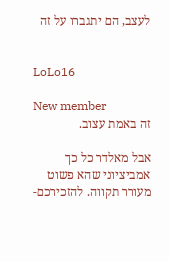לעצב, הם יתגברו על זה


LoLo16

New member
זה באמת עצוב.

אבל מאלדר כל כך אמביציוני שהא פשוט מעורר תקווה. להזכירכם-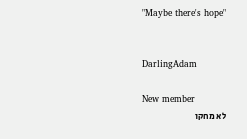"Maybe there's hope"


DarlingAdam

New member
לא מחקו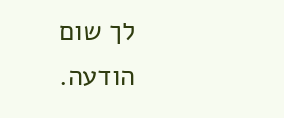לך שום הודעה.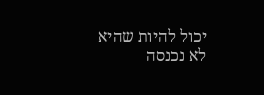יכול להיות שהיא לא נכנסה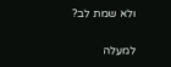ולא שמת לב?

למעלה